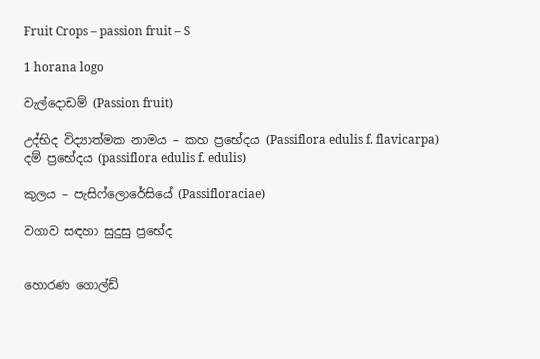Fruit Crops – passion fruit – S

1 horana logo

වැල්දොඩම් (Passion fruit)

උද්භිද විද්‍යාත්මක නාමය – කහ ප්‍රභේදය (Passiflora edulis f. flavicarpa)
දම් ප්‍රභේදය (passiflora edulis f. edulis)

කුලය – පැසිෆ්ලොරේසියේ (Passifloraciae)

වගාව සඳහා සුදුසු ප්‍රභේද


හොරණ ගොල්ඩ්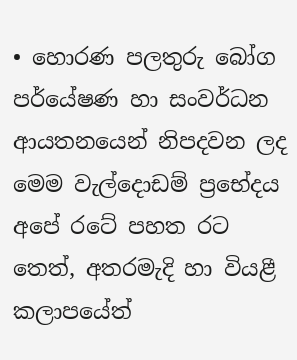• හොරණ පලතුරු බෝග පර්යේෂණ හා සංවර්ධන ආයතනයෙන් නිපදවන ලද මෙම වැල්දොඩම් ප්‍රභේදය අපේ රටේ පහත රට තෙත්, අතරමැදි හා වියළී කලාපයේත්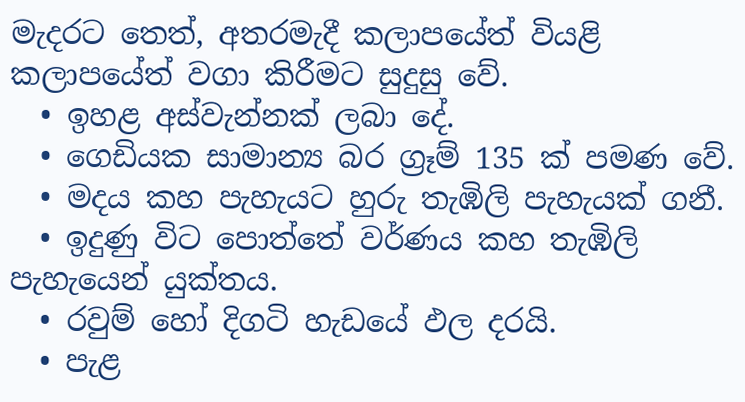මැදරට තෙත්, අතරමැදී කලාපයේත් වියළි කලාපයේත් වගා කිරීමට සුදුසු වේ.
  • ඉහළ අස්වැන්නක් ලබා දේ.
  • ගෙඩියක සාමාන්‍ය බර ග්‍රෑම් 135 ක් පමණ වේ.
  • මදය කහ පැහැයට හුරු තැඹිලි පැහැයක් ගනී.
  • ඉදුණු විට පොත්තේ වර්ණය කහ තැඹිලි පැහැයෙන් යුක්තය.
  • රවුම් හෝ දිගටි හැඩයේ ඵල දරයි.
  • පැළ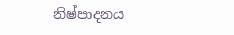නිෂ්පාදනය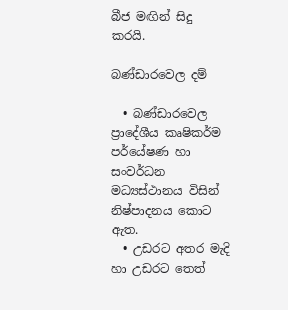බීජ මඟින් සිදු කරයි.

බණ්ඩාරවෙල දම්

  • බණ්ඩාරවෙල ප්‍රාදේශීය කෘෂිකර්ම පර්යේෂණ හා සංවර්ධන මධ්‍යස්ථානය විසින් නිෂ්පාදනය කොට ඇත.
  • උඩරට අතර මැදි හා උඩරට තෙත්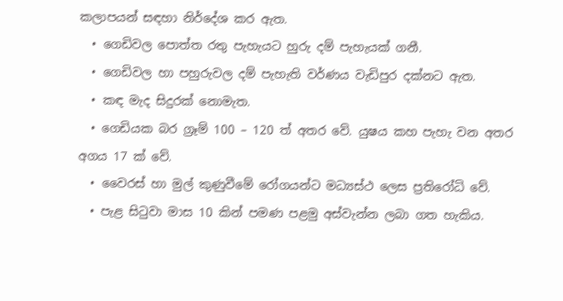කලාපයන් සඳහා නිර්දේශ කර ඇත.
  • ගෙඩිවල පොත්ත රතු පැහැයට හුරු දම් පැහැයක් ගනී.
  • ගෙඩිවල හා පහුරුවල දම් පැහැති වර්ණය වැඩිපුර දක්නට ඇත.
  • කඳ මැද සිදුරක් නොමැත.
  • ගෙඩියක බර ග්‍රෑම් 100 – 120 ත් අතර වේ. යුෂය කහ පැහැ වන අතර අගය 17 ක් වේ.
  • වෛරස් හා මුල් කුණුවීමේ රෝගයන්ට මධ්‍යස්ථ ලෙස ප්‍රතිරෝධි වේ.
  • පැළ සිටුවා මාස 10 කින් පමණ පළමු අස්වැන්න ලබා ගත හැකිය.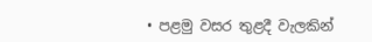• පළමු වසර තුළදී වැලකින්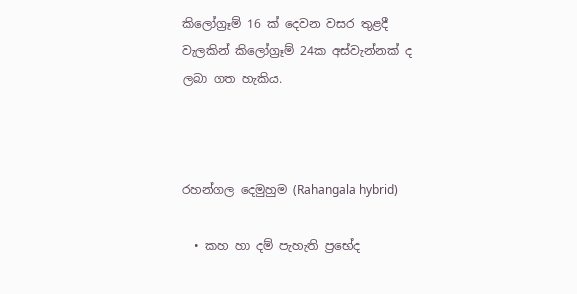කිලෝග්‍රෑම් 16 ක් දෙවන වසර තුළදී වැලකින් කිලෝග්‍රෑම් 24ක අස්වැන්නක් ද ලබා ගත හැකිය.



රහන්ගල දෙමුහුම (Rahangala hybrid)

  • කහ හා දම් පැහැති ප්‍රභේද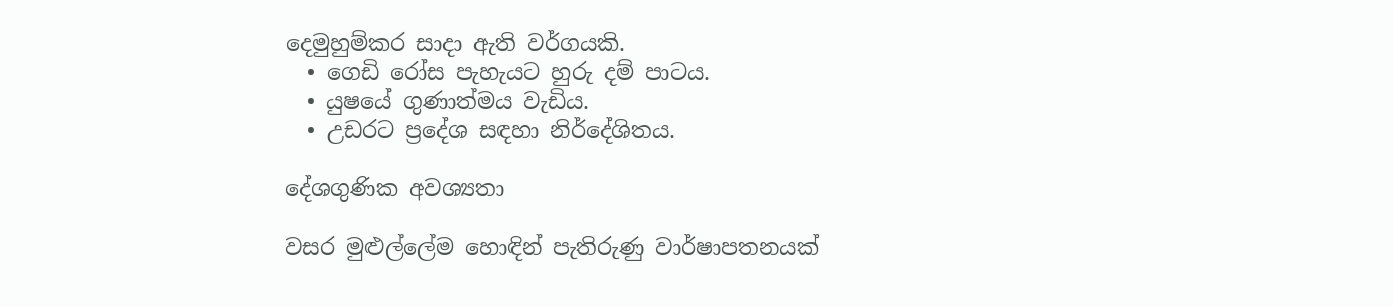දෙමුහුම්කර සාදා ඇති වර්ගයකි.
  • ගෙඩි රෝස පැහැයට හුරු දම් පාටය.
  • යුෂයේ ගුණාත්මය වැඩිය.
  • උඩරට ප්‍රදේශ සඳහා නිර්දේශිතය.

දේශගුණික අවශ්‍යතා

වසර මුළුල්ලේම හොඳින් පැතිරුණු වාර්ෂාපතනයක්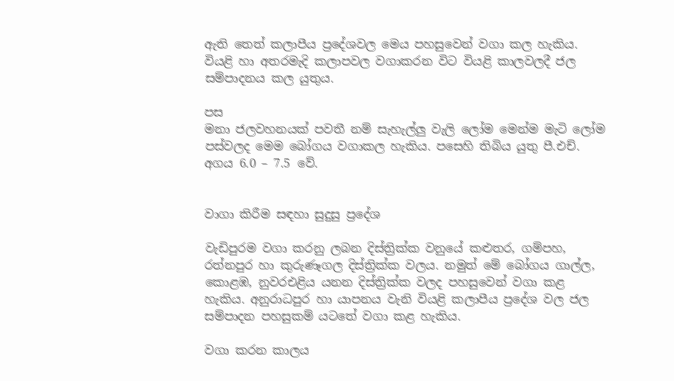ඇති තෙත් කලාපීය ප්‍රදේශවල මෙය පහසුවෙන් වගා කල හැකිය. වියළි හා අතරමැදි කලාපවල වගාකරන විට වියළි කාලවලදී ජල සම්පාදනය කල යුතුය.

පස
මනා ජලවහනයක් පවතී නම් සැහැල්ලු වැලි ලෝම මෙන්ම මැටි ලෝම පස්වලද මෙම බෝගය වගාකල හැකිය. පසෙහි තිබිය යුතු පී.එච්. අගය 6.0 – 7.5 වේ.


වාගා කිරීම සඳහා සුදුසු ප්‍රදේශ

වැඩිපුරම වගා කරනු ලබන දිස්ත්‍රික්ක වනුයේ කළුතර, ගම්පහ, රත්නපුර හා කුරුණෑගල දිස්ත්‍රික්ක වලය. නමුත් මේ බෝගය ගාල්ල, කොළඹ, නුවරඑළිය යනන දිස්ත්‍රික්ක වලද පහසුවෙන් වගා කළ හැකිය. අනුරාධපුර හා යාපනය වැනි වියළි කලාපීය ප්‍රදේශ වල ජල සම්පාදන පහසුකම් යටතේ වගා කළ හැකිය.

වගා කරන කාලය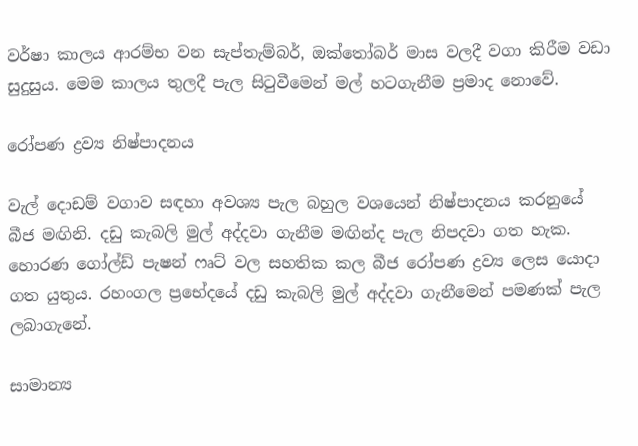වර්ෂා කාලය ආරම්භ වන සැප්තැම්බර්, ඔක්තෝබර් මාස වලදී වගා කිරීම වඩා සුදුසුය. මෙම කාලය තුලදී පැල සිටුවීමෙන් මල් හටගැනීම ප්‍රමාද නොවේ.

රෝපණ ද්‍රව්‍ය නිෂ්පාදනය

වැල් දොඩම් වගාව සඳහා අවශ්‍ය පැල බහුල වශයෙන් නිෂ්පාදනය කරනුයේ බීජ මඟිනි. දඩු කැබලි මුල් අද්දවා ගැනීම මඟින්ද පැල නිපදවා ගත හැක. හොරණ ගෝල්ඩ් පැෂන් ෆෘට් වල සහතික කල බීජ රෝපණ ද්‍රව්‍ය ලෙස යොදා ගත යුතුය. රහංගල ප්‍රභේදයේ දඩු කැබලි මුල් අද්දවා ගැනීමෙන් පමණක් පැල ලබාගැනේ.

සාමාන්‍ය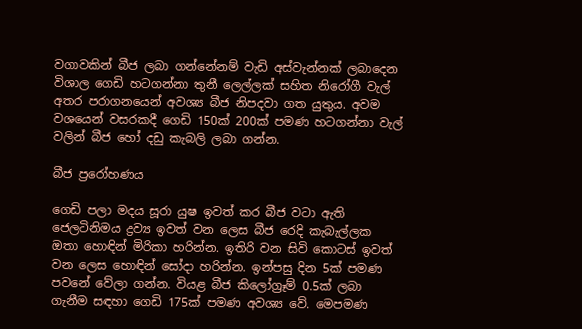වගාවකින් බීජ ලබා ගන්නේනම් වැඩි අස්වැන්නක් ලබාදෙන විශාල ගෙඩි හටගන්නා තුනී ලෙල්ලක් සහිත නිරෝගී වැල් අතර පරාගනයෙන් අවශ්‍ය බීජ නිපදවා ගත යුතුය. අවම වශයෙන් වසරකදී ගෙඩි 150ක් 200ක් පමණ හටගන්නා වැල් වලින් බීජ හෝ දඩු කැබලි ලබා ගන්න.

බීජ ප්‍රරෝහණය

ගෙඩි පලා මදය සූරා යුෂ ඉවත් කර බීජ වටා ඇති ජෙලටිනිමය ද්‍රව්‍ය ඉවත් වන ලෙස බීජ රෙදි කැබැල්ලක ඔතා හොඳින් මිරිකා හරින්න. ඉතිරි වන සිවි කොටස් ඉවත් වන ලෙස හොඳින් සෝදා හරින්න. ඉන්පසු දින 5ක් පමණ පවනේ වේලා ගන්න. වියළ බීජ කිලෝග්‍රෑම් 0.5ක් ලබා ගැනීම සඳහා ගෙඩි 175ක් පමණ අවශ්‍ය වේ. මෙපමණ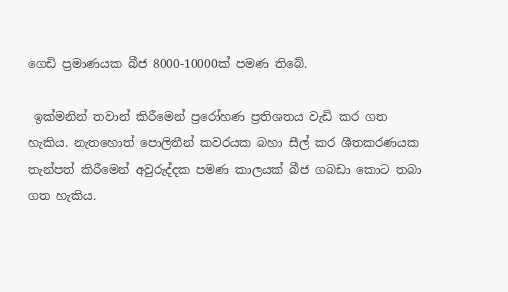ගෙඩි ප්‍රමාණයක බීජ 8000-10000ක් පමණ තිබේ.

 ඉක්මනින් තවාන් කිරීමෙන් ප්‍රරෝහණ ප්‍රතිශතය වැඩි කර ගත හැකිය. නැතහොත් පොලිතීන් කවරයක බහා සීල් කර ශීතකරණයක තැන්පත් කිරීමෙන් අවුරුද්දක පමණ කාලයක් බීජ ගබඩා කොට තබා ගත හැකිය.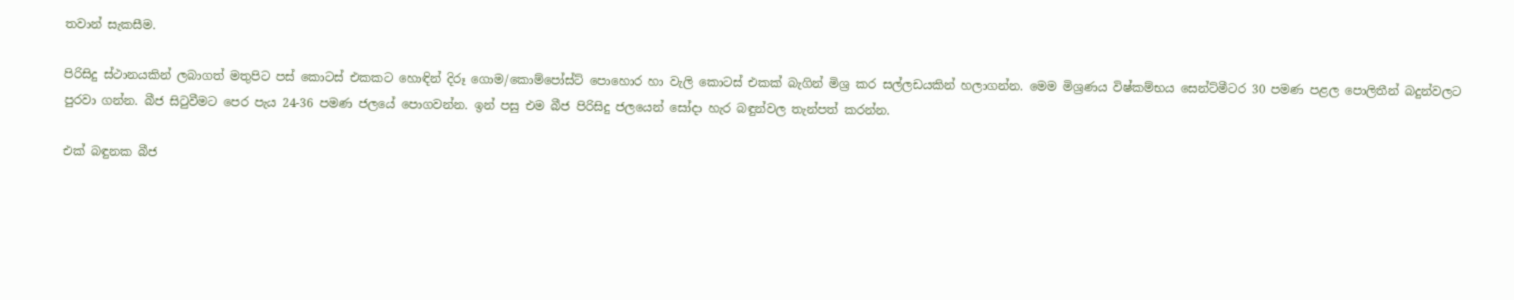තවාන් සැකසීම.

පිරිසිදු ස්ථානයකින් ලබාගත් මතුපිට පස් කොටස් එකකට හොඳින් දිරූ ගොම/කොම්පෝස්ට් පොහොර හා වැලි කොටස් එකක් බැගින් මිශ්‍ර කර සල්ලඩයකින් හලාගන්න. මෙම මිශ්‍රණය විෂ්කම්භය සෙන්ට්මීටර 30 පමණ පළල පොලිතීන් බදුන්වලට පුරවා ගන්න. බීජ සිටුවීමට පෙර පැය 24-36 පමණ ජලයේ පොගවන්න. ඉන් පසු එම බීජ පිරිසිදු ජලයෙන් සෝදා හැර බඳුන්වල තැන්පත් කරන්න.

එක් බඳුනක බීජ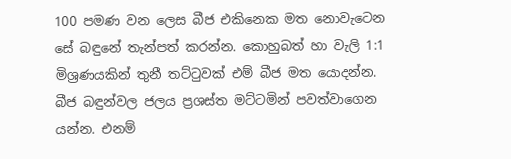100 පමණ වන ලෙස බීජ එකිනෙක මත නොවැටෙන සේ බඳුනේ තැන්පත් කරන්න. කොහුබත් හා වැලි 1:1 මිශ්‍රණයකින් තුනී තට්ටුවක් එම් බීජ මත යොදන්න. බීජ බඳුන්වල ජලය ප්‍රශස්ත මට්ටමින් පවත්වාගෙන යන්න. එනම්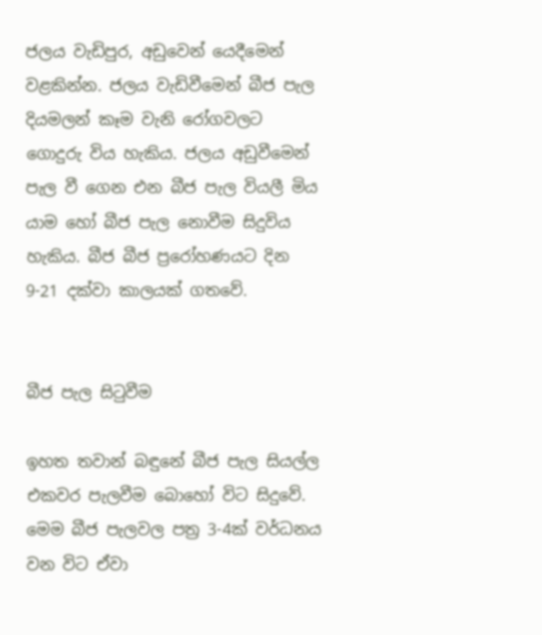ජලය වැඩිපුර, අඩුවෙන් යෙදීමෙන් වළකින්න. ජලය වැඩිවීමෙන් බීජ පැල දියමලන් කෑම වැනි රෝගවලට ගොදුරු විය හැකිය. ජලය අඩුවීමෙන් පැල වී ගෙන එන බීජ පැල වියලී මිය යාම හෝ බීජ පැල නොවීම සිදුවිය හැකිය. බීජ බීජ ප්‍රරෝහණයට දින 9-21 දක්වා කාලයක් ගතවේ.


බීජ පැල සිටුවීම

ඉහත තවාන් බඳුනේ බීජ පැල සියල්ල එකවර පැලවීම බොහෝ විට සිදුවේ. මෙම බීජ පැලවල පත්‍ර 3-4ක් වර්ධනය වන විට ඒවා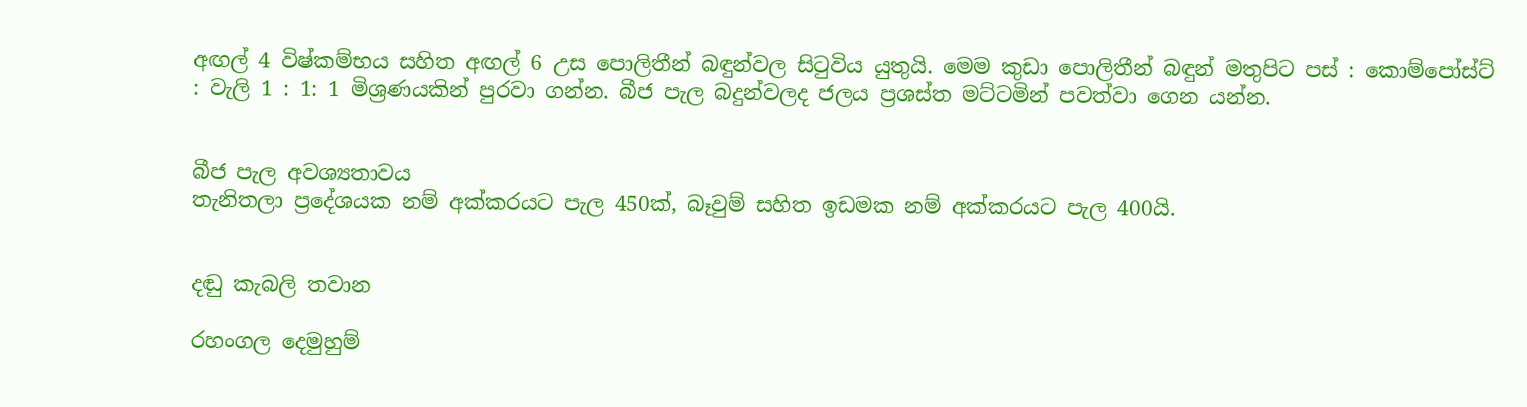අඟල් 4 විෂ්කම්භය සහිත අඟල් 6 උස පොලිතීන් බඳුන්වල සිටුවිය යුතුයි. මෙම කුඩා පොලිතීන් බඳුන් මතුපිට පස් : කොම්පෝස්ට් : වැලි 1 : 1: 1 මිශ්‍රණයකින් පුරවා ගන්න. බීජ පැල බදුන්වලද ජලය ප්‍රශස්ත මට්ටමින් පවත්වා ගෙන යන්න.


බීජ පැල අවශ්‍යතාවය
තැනිතලා ප්‍රදේශයක නම් අක්කරයට පැල 450ක්, බෑවුම් සහිත ඉඩමක නම් අක්කරයට පැල 400යි.


දඬු කැබලි තවාන

රහංගල දෙමුහුම්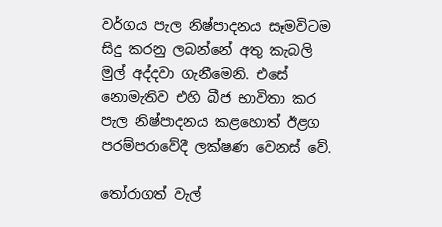වර්ගය පැල නිෂ්පාදනය සෑමවිටම සිදු කරනු ලබන්නේ අතු කැබලි මුල් අද්දවා ගැනීමෙනි. එසේ නොමැතිව එහි බීජ භාවිතා කර පැල නිෂ්පාදනය කළහොත් ඊළග පරම්පරාවේදී ලක්ෂණ වෙනස් වේ.

තෝරාගත් වැල්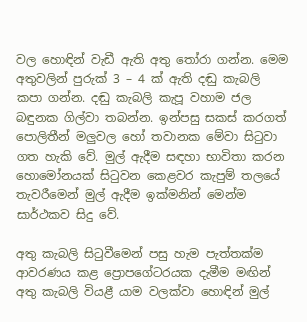වල හොඳින් වැඩී ඇති අතු තෝරා ගන්න. මෙම අතුවලින් පුරුක් 3 – 4 ක් ඇති දඬු කැබලි කපා ගන්න. දඬු කැබලි කැපූ වහාම ජල බඳුනක ගිල්වා තබන්න. ඉන්පසු සකස් කරගත් පොලිතීන් මලුවල හෝ තවානක මේවා සිටුවා ගත හැකි වේ. මුල් ඇදීම සඳහා භාවිතා කරන හොමෝනයක් සිටුවන කෙළවර කැපුම් තලයේ තැවරීමෙන් මුල් ඇදීම ඉක්මනින් මෙන්ම සාර්ථකව සිදු වේ.

අතු කැබලි සිටුවීමෙන් පසු හැම පැත්තක්ම ආවරණය කළ ප්‍රොපගේටරයක දැමීම මඟින් අතු කැබලි වියළී යාම වලක්වා හොඳින් මුල්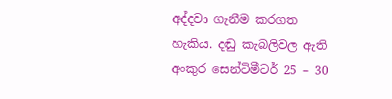අද්දවා ගැනීම කරගත හැකිය. දඬු කැබලිවල ඇති අංකුර සෙන්ටිමීටර් 25 – 30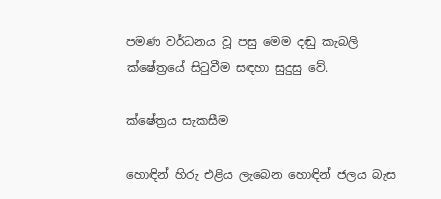පමණ වර්ධනය වූ පසු මෙම දඬු කැබලි ක්ෂේත්‍රයේ සිටුවීම සඳහා සුදුසු වේ.

ක්ෂේත්‍රය සැකසීම

හොඳින් හිරු එළිය ලැබෙන හොඳින් ජලය බැස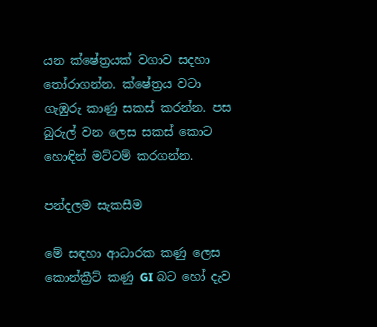යන ක්ෂේත්‍රයක් වගාව සදහා තෝරාගන්න. ක්ෂේත්‍රය වටා ගැඹුරු කාණු සකස් කරන්න. පස බුරුල් වන ලෙස සකස් කොට හොඳින් මට්ටම් කරගන්න.

පන්දලම සැකසීම

මේ සඳහා ආධාරක කණු ලෙස කොන්ක්‍රීට් කණු GI බට හෝ දැව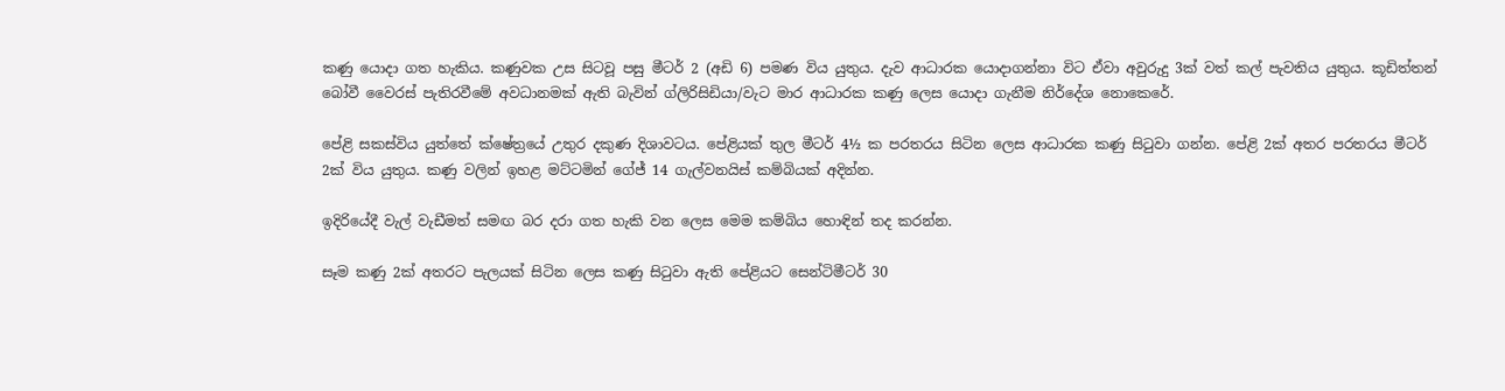කණු යොදා ගත හැකිය. කණුවක උස සිටවූ පසු මීටර් 2 (අඩි 6) පමණ විය යුතුය. දැව ආධාරක යොදාගන්නා විට ඒවා අවුරුදු 3ක් වත් කල් පැවතිය යුතුය. කූඩිත්තන් බෝවී වෛරස් පැතිරවීමේ අවධානමක් ඇති බැවින් ග්ලිරිසිඩියා/වැට මාර ආධාරක කණු ලෙස යොදා ගැනීම නිර්දේශ නොකෙරේ.

පේළි සකස්විය යුත්තේ ක්ෂේත්‍රයේ උතුර දකුණ දිශාවටය. පේළියක් තුල මීටර් 4½ ක පරතරය සිටින ලෙස ආධාරක කණු සිටුවා ගන්න. පේළි 2ක් අතර පරතරය මීටර් 2ක් විය යුතුය. කණු වලින් ඉහළ මට්ටමින් ගේජ් 14 ගැල්වනයිස් කම්බියක් අදින්න.

ඉදිරියේදී වැල් වැඩීමත් සමඟ බර දරා ගත හැකි වන ලෙස මෙම කම්බිය හොඳින් තද කරන්න.

සෑම කණු 2ක් අතරට පැලයක් සිටින ලෙස කණු සිටුවා ඇති පේළියට සෙන්ටිමීටර් 30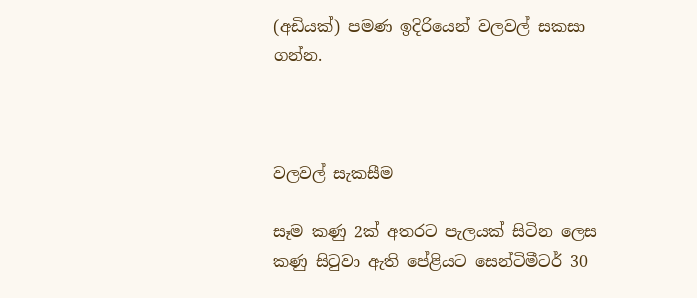(අඩියක්) පමණ ඉදිරියෙන් වලවල් සකසා ගන්න.



වලවල් සැකසීම

සෑම කණු 2ක් අතරට පැලයක් සිටින ලෙස කණු සිටුවා ඇති පේළියට සෙන්ටිමීටර් 30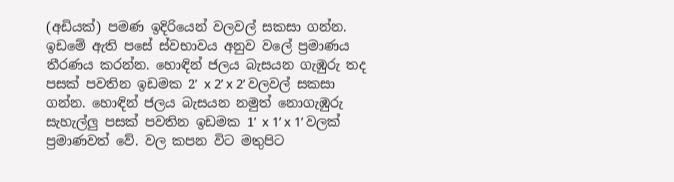(අඩියක්) පමණ ඉදිරියෙන් වලවල් සකසා ගන්න. ඉඩමේ ඇති පසේ ස්වභාවය අනුව වලේ ප්‍රමාණය තීරණය කරන්න. හොඳින් ජලය බැසයන ගැඹුරු තද පසක් පවතින ඉඩමක 2ʹ x 2ʹ x 2ʹ වලවල් සකසා ගන්න. හොඳින් ජලය බැසයන නමුත් නොගැඹුරු සැහැල්ලු පසක් පවතින ඉඩමක 1ʹ x 1ʹ x 1ʹ වලක් ප්‍රමාණවත් වේ. වල කපන විට මතුපිට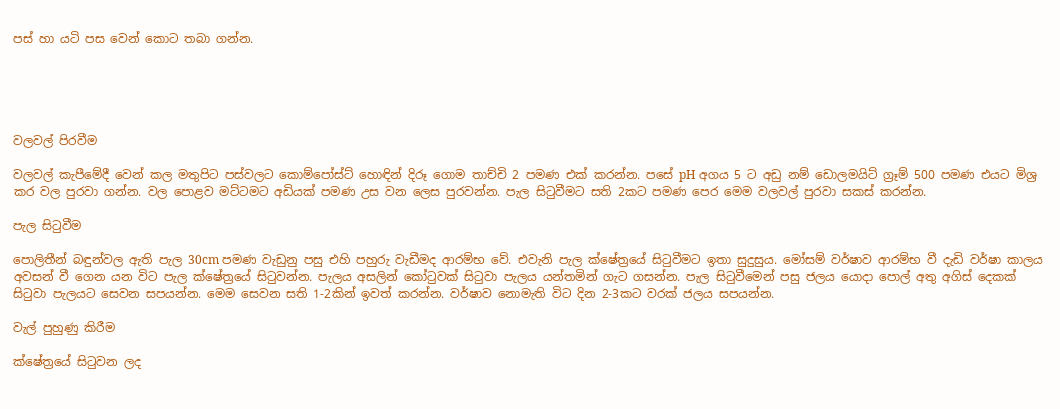පස් හා යටි පස වෙන් කොට තබා ගන්න.





වලවල් පිරවීම

වලවල් කැපීමේදී වෙන් කල මතුපිට පස්වලට කොම්පෝස්ට් හොඳින් දිරූ ගොම තාච්චි 2 පමණ එක් කරන්න. පසේ pH අගය 5 ට අඩු නම් ඩොලමයිට් ග්‍රෑම් 500 පමණ එයට මිශ්‍ර කර වල පුරවා ගන්න. වල පොළව මට්ටමට අඩියක් පමණ උස වන ලෙස පුරවන්න. පැල සිටුවීමට සති 2කට පමණ පෙර මෙම වලවල් පුරවා සකස් කරන්න.

පැල සිටුවීම

පොලිතීන් බඳුන්වල ඇති පැල 30cm පමණ වැඩුනු පසු එහි පහුරු වැඩීමද ආරම්භ වේ. එවැනි පැල ක්ෂේත්‍රයේ සිටුවීමට ඉතා සුදුසුය. මෝසම් වර්ෂාව ආරම්භ වී දැඩි වර්ෂා කාලය අවසන් වී ගෙන යන විට පැල ක්ෂේත්‍රයේ සිටුවන්න. පැලය අසලින් කෝටුවක් සිටුවා පැලය යන්තමින් ගැට ගසන්න. පැල සිටුවීමෙන් පසු ජලය යොදා පොල් අතු අගිස් දෙකක් සිටුවා පැලයට සෙවන සපයන්න. මෙම සෙවන සති 1-2කින් ඉවත් කරන්න. වර්ෂාව නොමැති විට දින 2-3කට වරක් ජලය සපයන්න.

වැල් පුහුණු කිරීම

ක්ෂේත්‍රයේ සිටුවන ලද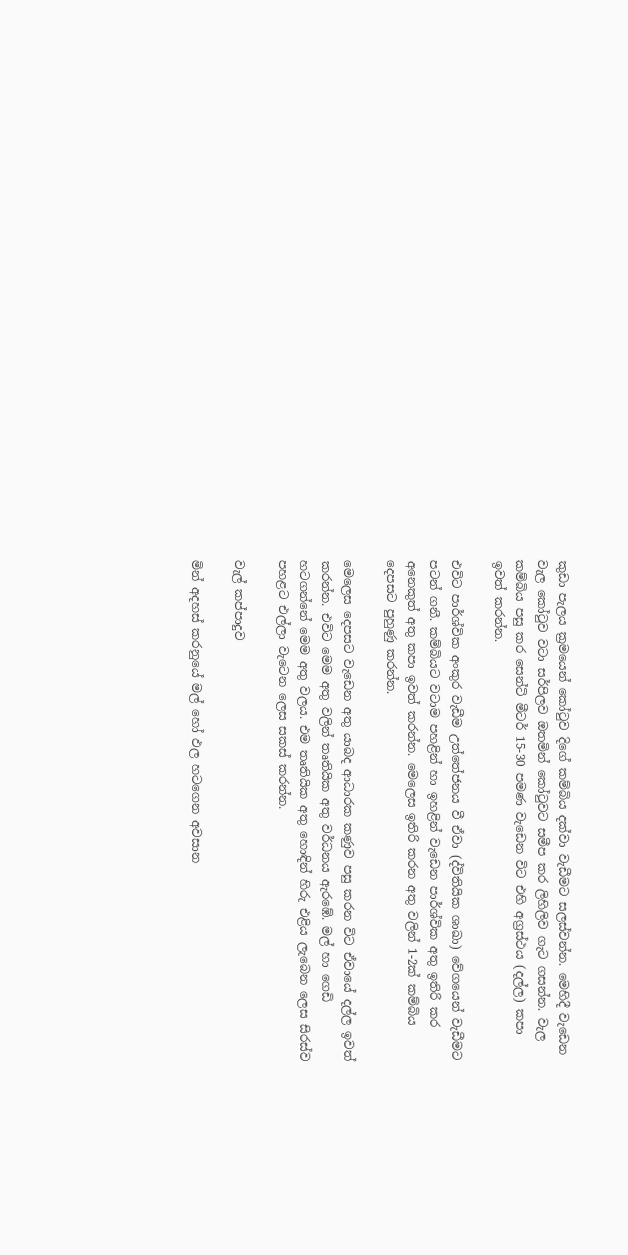කුඩා පැලය ක්‍රමයෙන් කෝටුව දිගේ කම්බිය දක්වා වැඩීමට සලස්වන්න. මෙහිදී වැඩෙන වැල කෝටුව වටා සර්පිලව ඔතමින් කෝටුවට සමීප කර ලිහිලිව ගැට ගසන්න. වැල කම්බිය පසු කර සෙන්ටි මීටර් 15-30 පමණ වැඩෙන විට එහි අග්‍රස්ථය (දල්ල) කපා ඉවත් කරන්න.

එවිට පාර්ශ්වික අංකුර වැඩීම උත්තේජනය වී ඒවා (ද්විතියික ශාඛා) වේගයෙන් වැඩීමට පටන් ගනී. කම්බියට වටාම පහළින් හා ඉහළින් වැඩෙන පාර්ශ්වික අතු ඉතිරි කර අනෙකුත් අතු කපා ඉවත් කරන්න. මෙලෙස ඉතිරි කරන අතු වලින් 1-2ක් කම්බිය දෙපසට පුහුණු කරන්න.

මෙලෙස දෙපසට වැඩෙන අතු යාබද ආධාරක කණුව පසු කරන විට ඒවායේ දල්ල ඉවත් කරන්න. එවිට මෙම අතු වලින් තෘතියික අතු වර්ධනය ඇරඹේ. මල් හා ගෙඩි හටගන්නේ මෙම අතු වලය. එම තෘතියික අතු හොඳින් හිරු එළිය ලැබෙන ලෙස සිරස්ව පහළට එල්ලා වැටෙන ලෙස සකස් කරන්න.

වැල් කප්පාදුව

මින් අදහස් කරනුයේ මල් හෝ ඵල හටගෙන අවසාන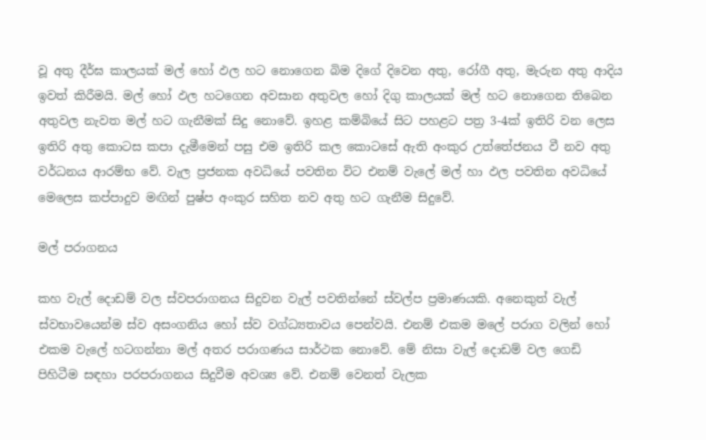වූ අතු දීර්ඝ කාලයක් මල් හෝ ඵල හට නොගෙන බිම දිගේ දිවෙන අතු, රෝගී අතු, මැරුන අතු ආදිය ඉවත් කිරීමයි. මල් හෝ ඵල හටගෙන අවසාන අතුවල හෝ දිගු කාලයක් මල් හට නොගෙන තිබෙන අතුවල නැවත මල් හට ගැනීමක් සිදු නොවේ. ඉහළ කම්බියේ සිට පහළට පත්‍ර 3-4ක් ඉතිරි වන ලෙස ඉතිරි අතු කොටස කපා දැමීමෙන් පසු එම ඉතිරි කල කොටසේ ඇති අංකුර උත්තේජනය වී නව අතු වර්ධනය ආරම්භ වේ. වැල ප්‍රජනක අවධියේ පවතින විට එනම් වැලේ මල් හා ඵල පවතින අවධියේ මෙලෙස කප්පාදුව මඟින් පුෂ්ප අංකුර සහිත නව අතු හට ගැනීම සිදුවේ.

මල් පරාගනය

කහ වැල් දොඩම් වල ස්වපරාගනය සිදුවන වැල් පවතින්නේ ස්වල්ප ප්‍රමාණයකි. අනෙකුත් වැල් ස්වභාවයෙන්ම ස්ව අසංගනිය හෝ ස්ව වග්ධ්‍යතාවය පෙන්වයි. එනම් එකම මලේ පරාග වලින් හෝ එකම වැලේ හටගන්නා මල් අතර පරාගණය සාර්ථක නොවේ. මේ නිසා වැල් දොඩම් වල ගෙඩි පිහිටීම සඳහා පරපරාගනය සිදුවීම අවශ්‍ය වේ. එනම් වෙනත් වැලක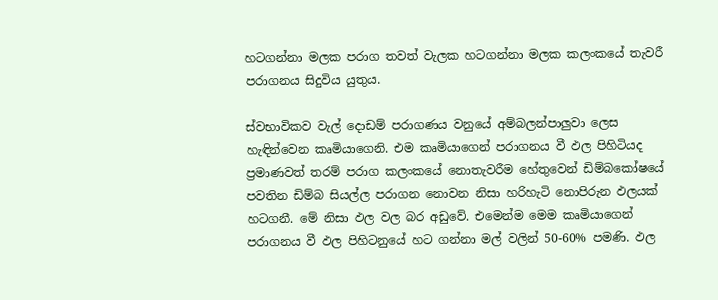හටගන්නා මලක පරාග තවත් වැලක හටගන්නා මලක කලංකයේ තැවරී පරාගනය සිදුවිය යුතුය.

ස්වභාවිකව වැල් දොඩම් පරාගණය වනුයේ අම්බලන්පාලුවා ලෙස හැඳින්වෙන කෘමියාගෙනි. එම කෘමියාගෙන් පරාගනය වී ඵල පිහිටියද ප්‍රමාණවත් තරම් පරාග කලංකයේ නොතැවරීම හේතුවෙන් ඩිම්බකෝෂයේ පවතින ඩිම්බ සියල්ල පරාගන නොවන නිසා හරිහැටි නොපිරුන ඵලයක් හටගනී. මේ නිසා ඵල වල බර අඩුවේ. එමෙන්ම මෙම කෘමියාගෙන් පරාගනය වී ඵල පිහිටනුයේ හට ගන්නා මල් වලින් 50-60% පමණි. ඵල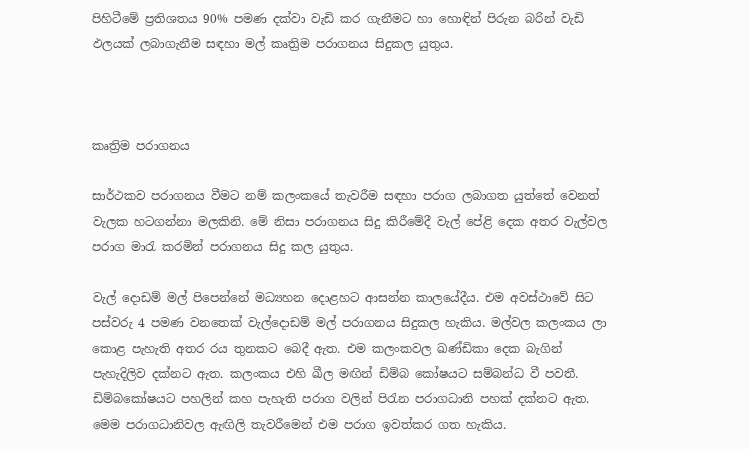පිහිටීමේ ප්‍රතිශතය 90% පමණ දක්වා වැඩි කර ගැනීමට හා හොඳින් පිරුන බරින් වැඩි ඵලයක් ලබාගැනීම සඳහා මල් කෘත්‍රිම පරාගනය සිදුකල යුතුය.



කෘත්‍රිම පරාගනය

සාර්ථකව පරාගනය වීමට නම් කලංකයේ තැවරීම සඳහා පරාග ලබාගත යුත්තේ වෙනත් වැලක හටගන්නා මලකිනි. මේ නිසා පරාගනය සිදු කිරීමේදී වැල් පේළි දෙක අතර වැල්වල පරාග මාරැ කරමින් පරාගනය සිදු කල යුතුය.

වැල් දොඩම් මල් පිපෙන්නේ මධ්‍යහන දොළහට ආසන්න කාලයේදීය. එම අවස්ථාවේ සිට පස්වරු 4 පමණ වනතෙක් වැල්දොඩම් මල් පරාගනය සිදුකල හැකිය. මල්වල කලංකය ලා කොළ පැහැති අතර රය තුනකට බෙදී ඇත. එම කලංකවල ඛණ්ඩිකා දෙක බැගින් පැහැදිලිව දක්නට ඇත. කලංකය එහි ඛීල මඟින් ඩිම්බ කෝෂයට සම්බන්ධ වී පවතී. ඩිම්බකෝෂයට පහලින් කහ පැහැති පරාග වලින් පිරැන පරාගධානි පහක් දක්නට ඇත. මෙම පරාගධානිවල ඇඟිලි තැවරීමෙන් එම පරාග ඉවත්කර ගත හැකිය.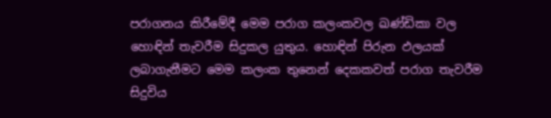පරාගනය කිරීමේදී මෙම පරාග කලංකවල ඛණ්ඩිකා වල හොඳින් තැවරීම සිදුකල යුතුය. හොඳින් පිරුන ඵලයක් ලබාගැනීමට මෙම කලංක තුනෙන් දෙකකවත් පරාග තැවරීම සිදුවිය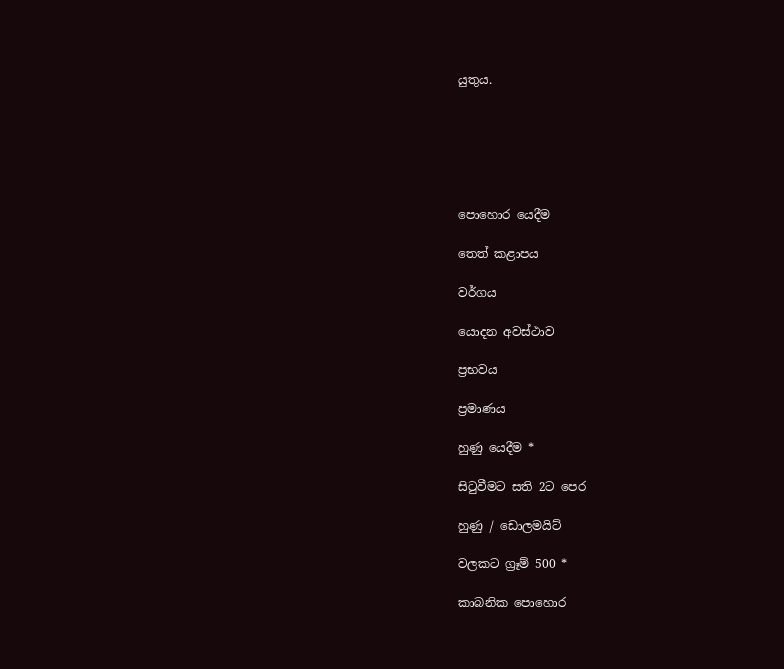යුතුය.






පොහොර යෙදීම

තෙත් කළාපය

වර්ගය

යොදන අවස්ථාව

ප්‍රභවය

ප්‍රමාණය

හුණු යෙදීම *

සිටුවීමට සති 2ට පෙර

හුණු / ඩොලමයිට්

වලකට ග්‍රෑම් 500 *

කාබනික පොහොර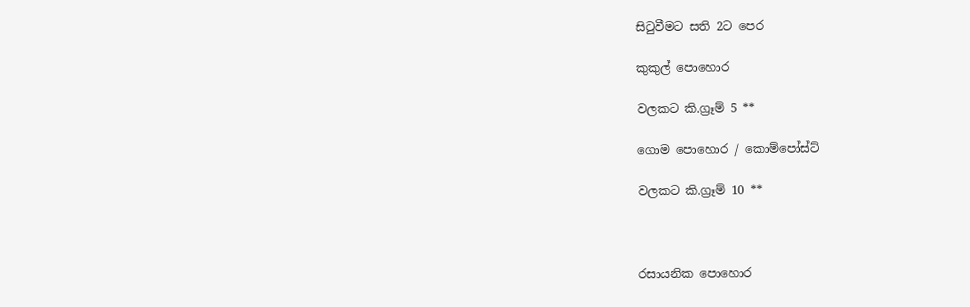සිටුවීමට සති 2ට පෙර

කුකුල් පොහොර

වලකට කි.ග්‍රෑම් 5 **

ගොම පොහොර / කොම්පෝස්ට්

වලකට කි.ග්‍රෑම් 10 **



රසායනික පොහොර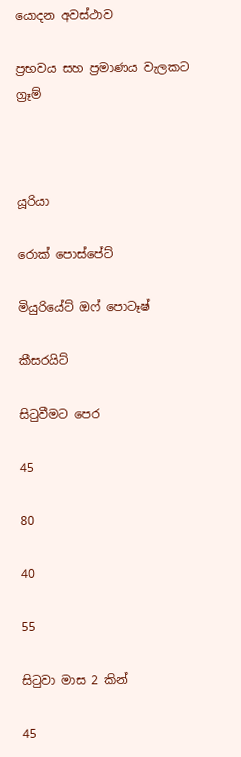යොදන අවස්ථාව

ප්‍රභවය සහ ප්‍රමාණය වැලකට ග්‍රෑම්



යූරියා

රොක් පොස්පේට්

මියුරියේට් ඔෆ් පොටෑෂ්

කීසරයිට්

සිටුවීමට පෙර

45

80

40

55

සිටුවා මාස 2 කින්

45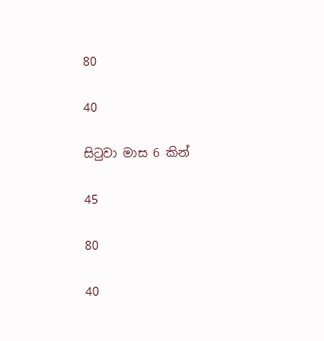80

40

සිටුවා මාස 6 කින්

45

80

40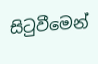සිටුවීමෙන්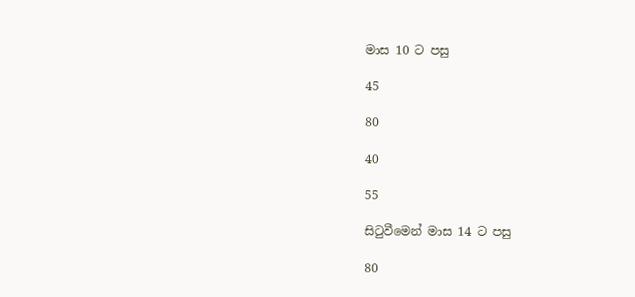මාස 10 ට පසු

45

80

40

55

සිටුවීමෙන් මාස 14 ට පසු

80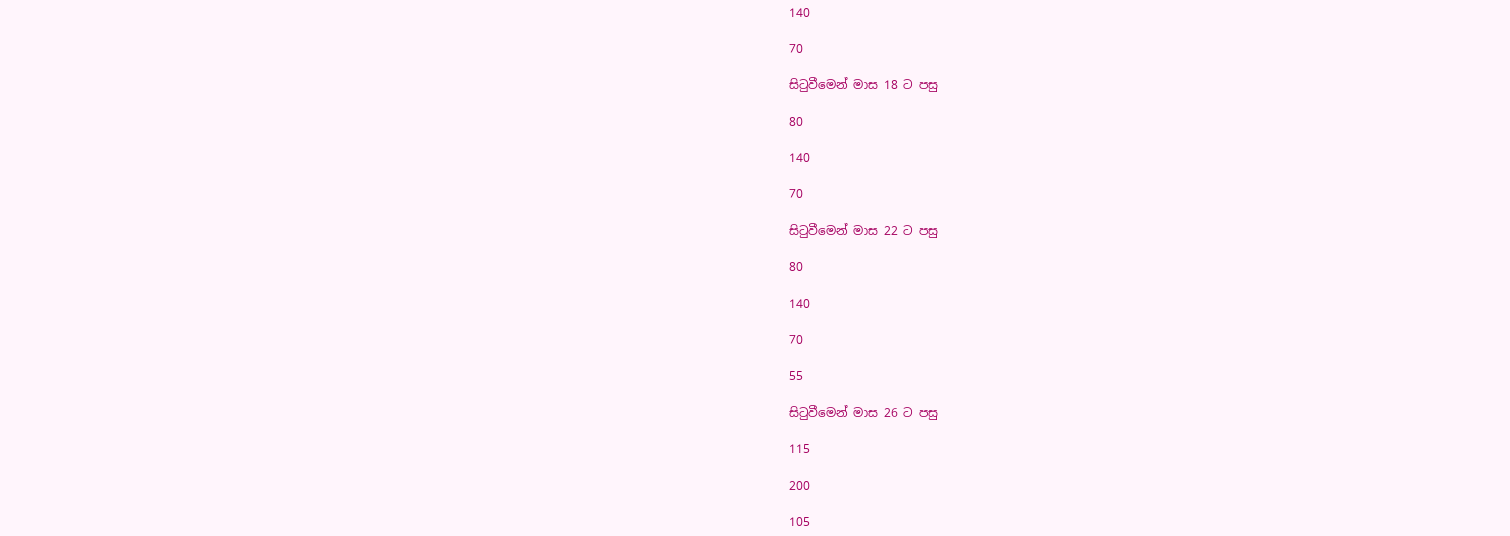140

70

සිටුවීමෙන් මාස 18 ට පසු

80

140

70

සිටුවීමෙන් මාස 22 ට පසු

80

140

70

55

සිටුවීමෙන් මාස 26 ට පසු

115

200

105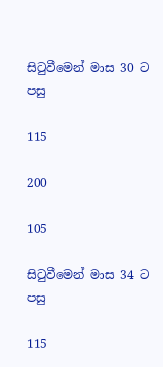සිටුවීමෙන් මාස 30 ට පසු

115

200

105

සිටුවීමෙන් මාස 34 ට පසු

115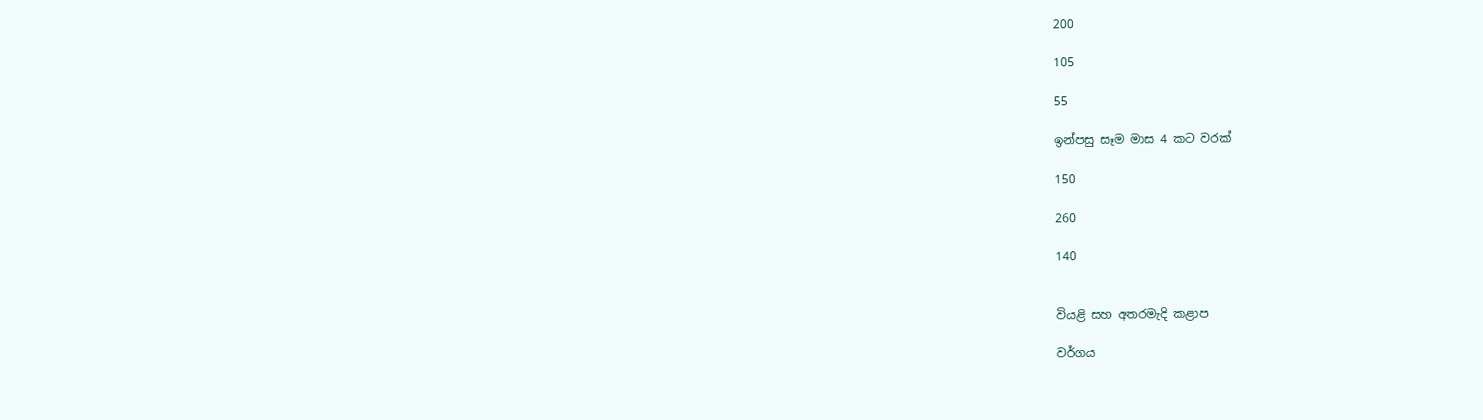200

105

55

ඉන්පසු සෑම මාස 4 කට වරක්

150

260

140


වියළි සහ අතරමැදි කළාප

වර්ගය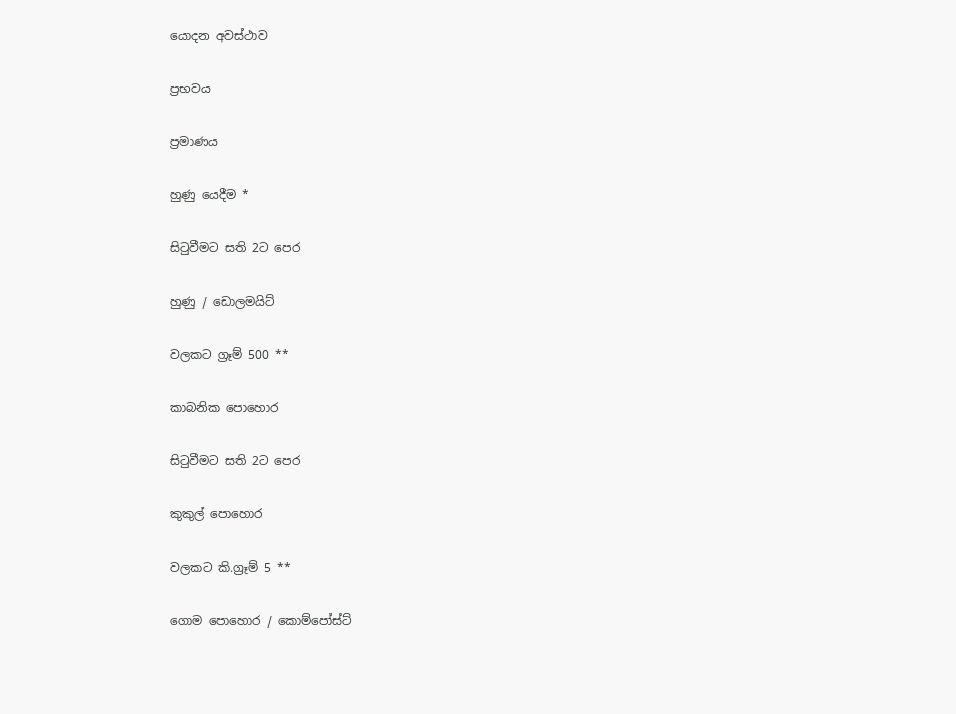යොදන අවස්ථාව

ප්‍රභවය

ප්‍රමාණය

හුණු යෙදීම *

සිටුවීමට සති 2ට පෙර

හුණු / ඩොලමයිට්

වලකට ග්‍රෑම් 500 **

කාබනික පොහොර

සිටුවීමට සති 2ට පෙර

කුකුල් පොහොර

වලකට කි.ග්‍රෑම් 5 **

ගොම පොහොර / කොම්පෝස්ට්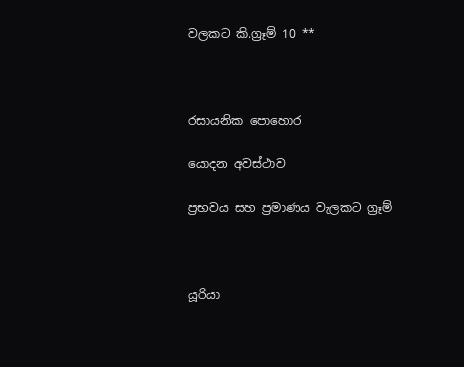වලකට කි.ග්‍රෑම් 10 **



රසායනික පොහොර

යොදන අවස්ථාව

ප්‍රභවය සහ ප්‍රමාණය වැලකට ග්‍රෑම්



යූරියා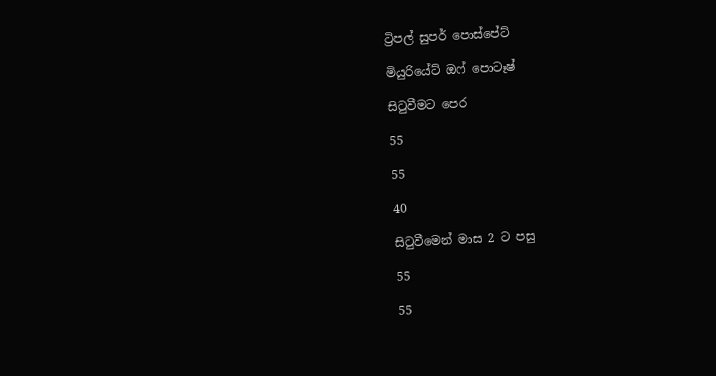ට්‍රිපල් සුපර් පොස්පේට්

මියුරියේට් ඔෆ් පොටෑෂ්

සිටුවීමට පෙර

55

55

40

සිටුවීමෙන් මාස 2 ට පසු

55

55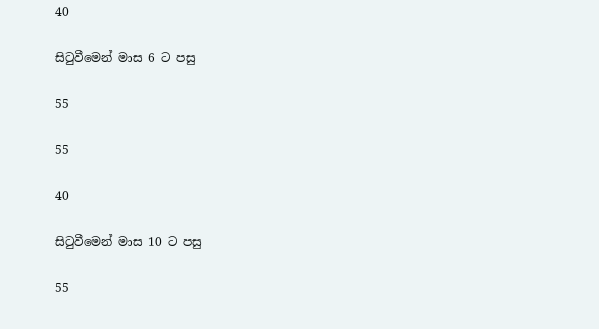40

සිටුවීමෙන් මාස 6 ට පසු

55

55

40

සිටුවීමෙන් මාස 10 ට පසු

55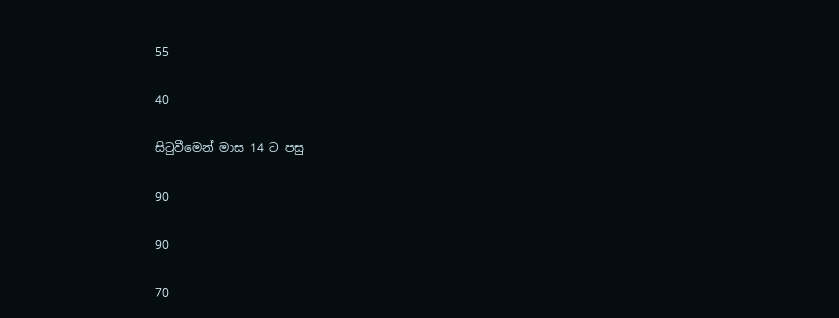55

40

සිටුවීමෙන් මාස 14 ට පසු

90

90

70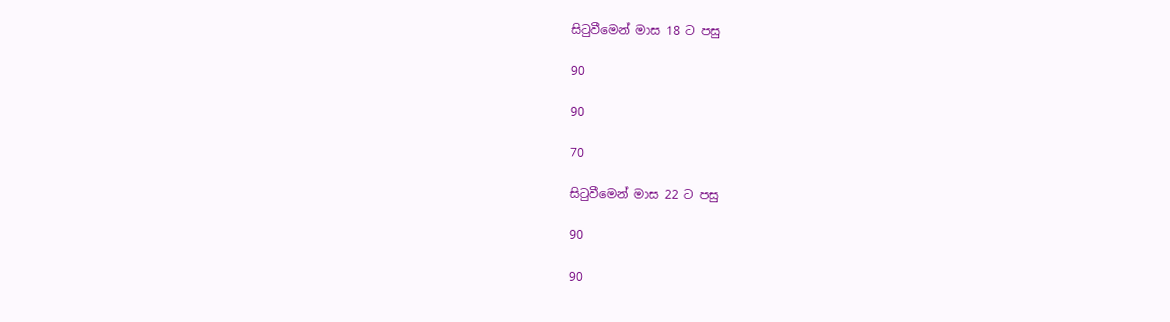සිටුවීමෙන් මාස 18 ට පසු

90

90

70

සිටුවීමෙන් මාස 22 ට පසු

90

90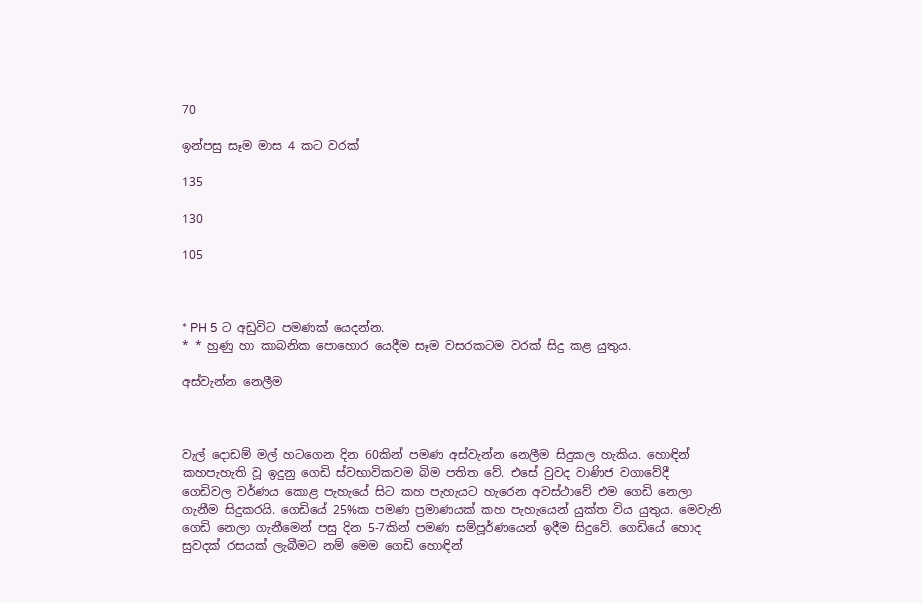70

ඉන්පසු සෑම මාස 4 කට වරක්

135

130

105



* PH 5 ට අඩුවිට පමණක් යෙදන්න.
* * හුණු හා කාබනික පොහොර යෙදීම සෑම වසරකටම වරක් සිදු කළ යුතුය.

අස්වැන්න නෙලීම



වැල් දොඩම් මල් හටගෙන දින 60කින් පමණ අස්වැන්න නෙලීම සිදුකල හැකිය. හොඳින් කහපැහැති වූ ඉදුනු ගෙඩි ස්වභාවිකවම බිම පතිත වේ. එසේ වුවද වාණිජ වගාවේදී ගෙඩිවල වර්ණය කොළ පැහැයේ සිට කහ පැහැයට හැරෙන අවස්ථාවේ එම ගෙඩි නෙලා ගැනීම සිදුකරයි. ගෙඩියේ 25%ක පමණ ප්‍රමාණයක් කහ පැහැයෙන් යුක්ත විය යුතුය. මෙවැනි ගෙඩි නෙලා ගැනීමෙන් පසු දින 5-7කින් පමණ සම්පූර්ණයෙන් ඉදීම සිදුවේ. ගෙඩියේ හොද සුවදක් රසයක් ලැබීමට නම් මෙම ගෙඩි හොඳින්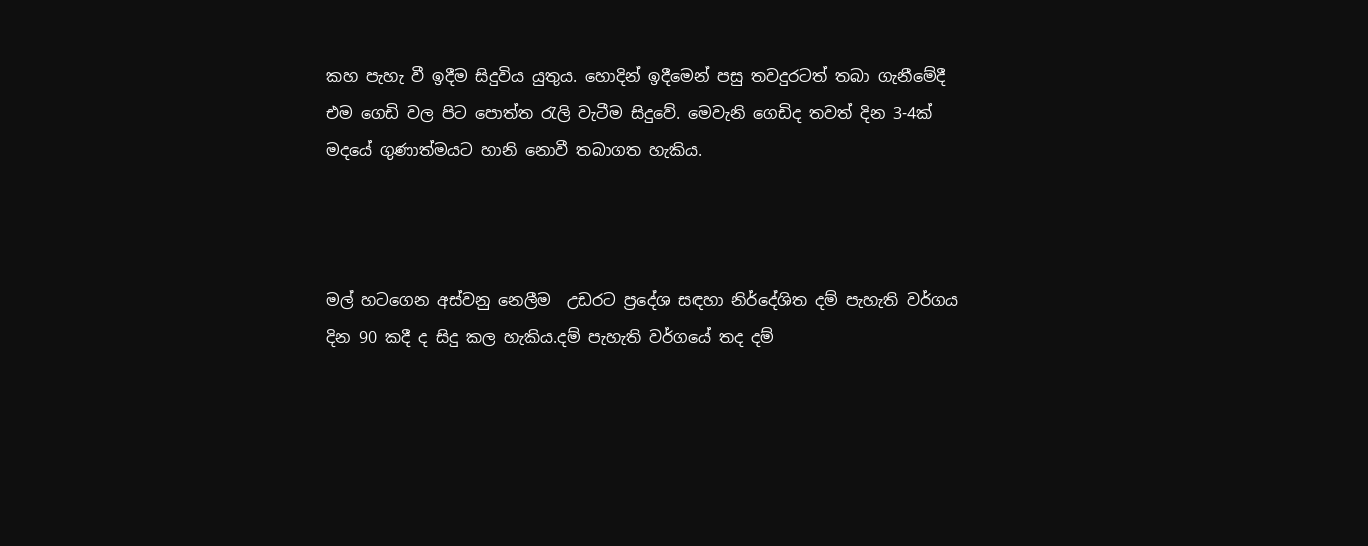කහ පැහැ වී ඉදීම සිදුවිය යුතුය. හොදින් ඉදීමෙන් පසු තවදුරටත් තබා ගැනීමේදී එම ගෙඩි වල පිට පොත්ත රැලි වැටීම සිදුවේ. මෙවැනි ගෙඩිද තවත් දින 3-4ක් මදයේ ගුණාත්මයට හානි නොවී තබාගත හැකිය.



මල් හටගෙන අස්වනු නෙලීම  උඩරට ප්‍රදේශ සඳහා නිර්දේශිත දම් පැහැති වර්ගය දින 90 කදී ද සිදු කල හැකිය.දම් පැහැති වර්ගයේ තද දම්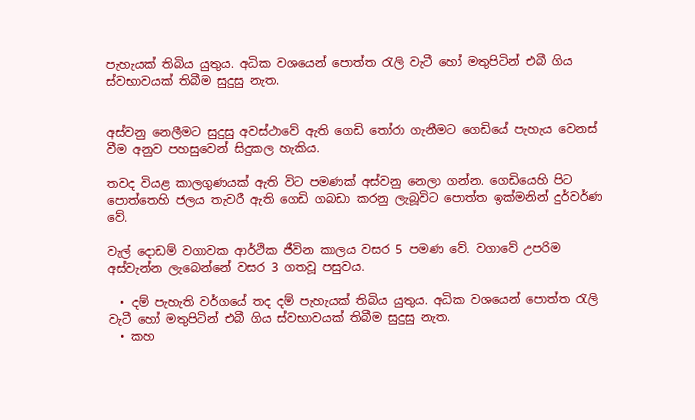පැහැයක් තිබිය යුතුය. අධික වශයෙන් පොත්ත රැලි වැටී හෝ මතුපිටින් එබී ගිය ස්වභාවයක් තිබීම සුදුසු නැත.


අස්වනු නෙලීමට සුදුසු අවස්ථාවේ ඇති ගෙඩි තෝරා ගැනීමට ගෙඩියේ පැහැය වෙනස් වීම අනුව පහසුවෙන් සිදුකල හැකිය.

තවද වියළ කාලගුණයක් ඇති විට පමණක් අස්වනු නෙලා ගන්න. ගෙඩියෙහි පිට පොත්තෙහි ජලය තැවරී ඇති ගෙඩි ගබඩා කරනු ලැබූවිට පොත්ත ඉක්මනින් දුර්වර්ණ වේ.

වැල් දොඩම් වගාවක ආර්ථික ජීවින කාලය වසර 5 පමණ වේ. වගාවේ උපරිම අස්වැන්න ලැබෙන්නේ වසර 3 ගතවූ පසුවය.

  • දම් පැහැති වර්ගයේ තද දම් පැහැයක් තිබිය යුතුය. අධික වශයෙන් පොත්ත රැලි වැටී හෝ මතුපිටින් එබී ගිය ස්වභාවයක් තිබීම සුදුසු නැත.
  • කහ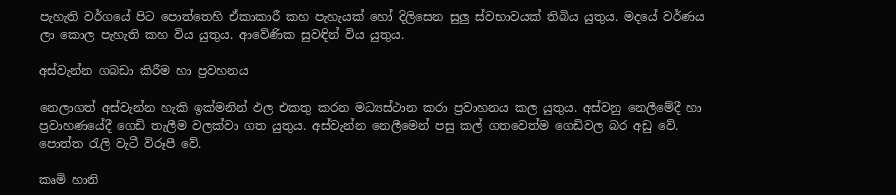පැහැති වර්ගයේ පිට පොත්තෙහි ඒකාකාරී කහ පැහැයක් හෝ දිලිසෙන සුලු ස්වභාවයක් තිබිය යුතුය. මදයේ වර්ණය ලා කොල පැහැති කහ විය යුතුය. ආවේණික සුවඳින් විය යුතුය.

අස්වැන්න ගබඩා කිරීම හා ප්‍රවහනය

නෙලාගත් අස්වැන්න හැකි ඉක්මනින් ඵල එකතු කරන මධ්‍යස්ථාන කරා ප්‍රවාහනය කල යුතුය. අස්වනු නෙලීමේදී හා ප්‍රවාහණයේදී ගෙඩි තැලීම වලක්වා ගත යුතුය. අස්වැන්න නෙලීමෙන් පසු කල් ගතවෙත්ම ගෙඩිවල බර අඩු වේ. පොත්ත රැලි වැටී විරූපී වේ.

කෘමි හානි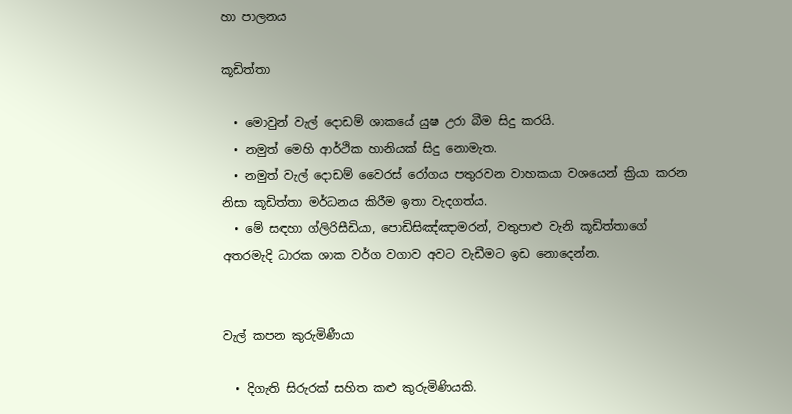හා පාලනය

කූඩිත්තා

  • මොවුන් වැල් දොඩම් ශාකයේ යුෂ උරා බීම සිදු කරයි.
  • නමුත් මෙහි ආර්ථික හානියක් සිදු නොමැත.
  • නමුත් වැල් දොඩම් වෛරස් රෝගය පතුරවන වාහකයා වශයෙන් ක්‍රියා කරන නිසා කූඩිත්තා මර්ධනය කිරීම ඉතා වැදගත්ය.
  • මේ සඳහා ග්ලිරිසීඩියා, පොඩිසිඤ්ඤාමරන්, වතුපාළු වැනි කූඩිත්තාගේ අතරමැදි ධාරක ශාක වර්ග වගාව අවට වැඩීමට ඉඩ නොදෙන්න.


වැල් කපන කුරුමිණීයා

  • දිගැති සිරුරක් සහිත කළු කුරුමිණියකි.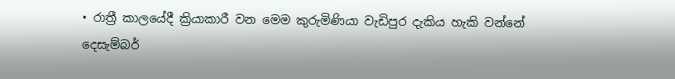• රාත්‍රී කාලයේදී ක්‍රියාකාරී වන මෙම කුරුමිණියා වැඩිපුර දැකිය හැකි වන්නේ දෙසැම්බර්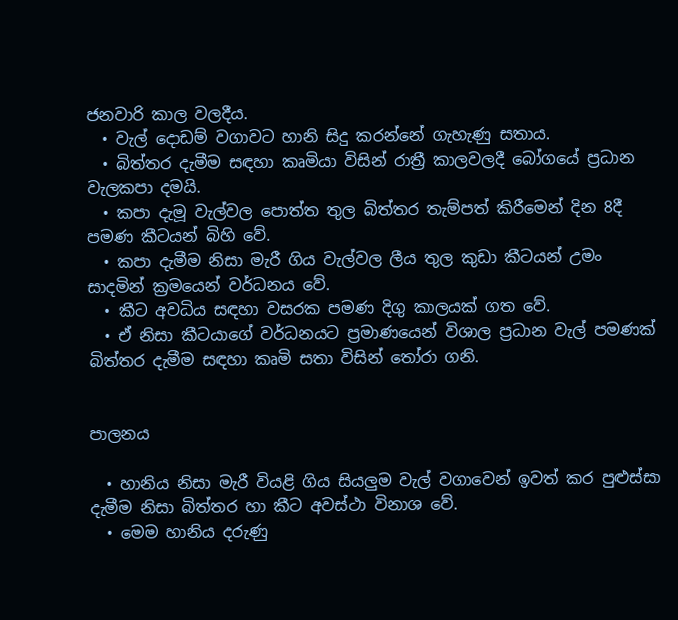ජනවාරි කාල වලදීය.
  • වැල් දොඩම් වගාවට හානි සිදු කරන්නේ ගැහැණු සතාය.
  • බිත්තර දැමීම සඳහා කෘමියා විසින් රාත්‍රී කාලවලදී බෝගයේ ප්‍රධාන වැලකපා දමයි.
  • කපා දැමූ වැල්වල පොත්ත තුල බිත්තර තැම්පත් කිරීමෙන් දින 8දී පමණ කීටයන් බිහි වේ.
  • කපා දැමීම නිසා මැරී ගිය වැල්වල ලීය තුල කුඩා කීටයන් උමං සාදමින් ක්‍රමයෙන් වර්ධනය වේ.
  • කීට අවධිය සඳහා වසරක පමණ දිගු කාලයක් ගත වේ.
  • ඒ නිසා කීටයාගේ වර්ධනයට ප්‍රමාණයෙන් විශාල ප්‍රධාන වැල් පමණක් බිත්තර දැමීම සඳහා කෘමි සතා විසින් තෝරා ගනි.


පාලනය

  • හානිය නිසා මැරී වියළි ගිය සියලුම වැල් වගාවෙන් ඉවත් කර පුළුස්සා දැමීම නිසා බිත්තර හා කීට අවස්ථා විනාශ වේ.
  • මෙම හානිය දරුණු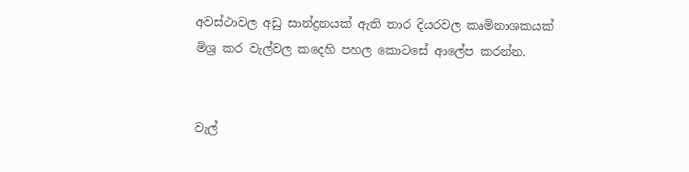අවස්ථාවල අඩු සාන්ද්‍රනයක් ඇති තාර දියරවල කෘමිනාශකයක් මිශ්‍ර කර වැල්වල කදෙහි පහල කොටසේ ආලේප කරන්න.


වැල්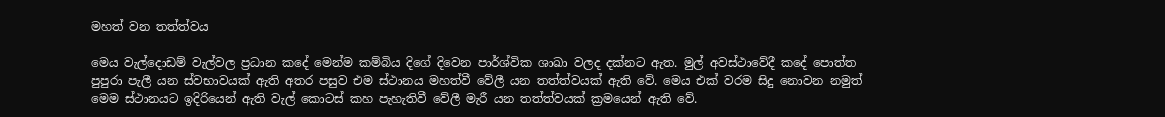මහත් වන තත්ත්වය

මෙය වැල්දොඩම් වැල්වල ප්‍රධාන කදේ මෙන්ම කම්බිය දිගේ දිවෙන පාර්ශ්වික ශාඛා වලද දක්නට ඇත. මුල් අවස්ථාවේදී කදේ පොත්ත පුපුරා පැලී යන ස්වභාවයක් ඇති අතර පසුව එම ස්ථානය මහත්වී වේලී යන තත්ත්වයක් ඇති වේ. මෙය එක් වරම සිදු නොවන නමුත් මෙම ස්ථානයට ඉදිරියෙන් ඇති වැල් කොටස් කහ පැහැතිවී වේලී මැරී යන තත්ත්වයක් ක්‍රමයෙන් ඇති වේ.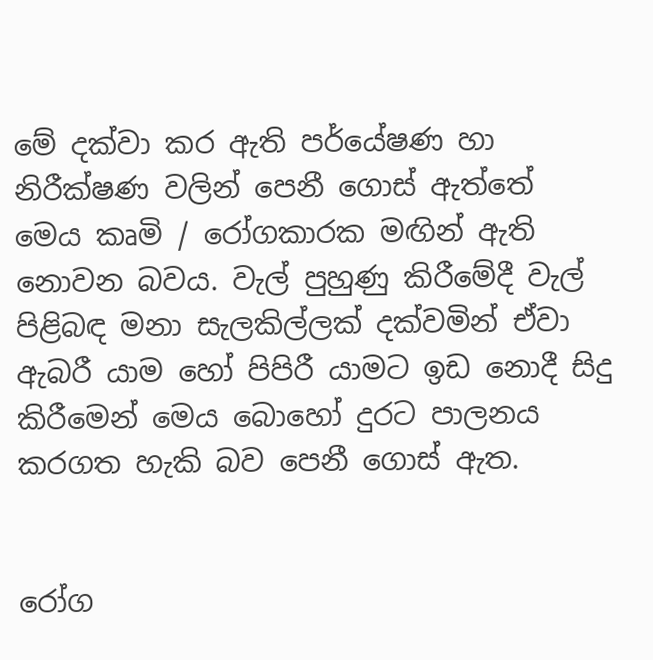මේ දක්වා කර ඇති පර්යේෂණ හා නිරීක්ෂණ වලින් පෙනී ගොස් ඇත්තේ මෙය කෘමි / රෝගකාරක මඟින් ඇති නොවන බවය. වැල් පුහුණු කිරීමේදී වැල් පිළිබඳ මනා සැලකිල්ලක් දක්වමින් ඒවා ඇබරී යාම හෝ පිපිරී යාමට ඉඩ නොදී සිදු කිරීමෙන් මෙය බොහෝ දුරට පාලනය කරගත හැකි බව පෙනී ගොස් ඇත.


රෝග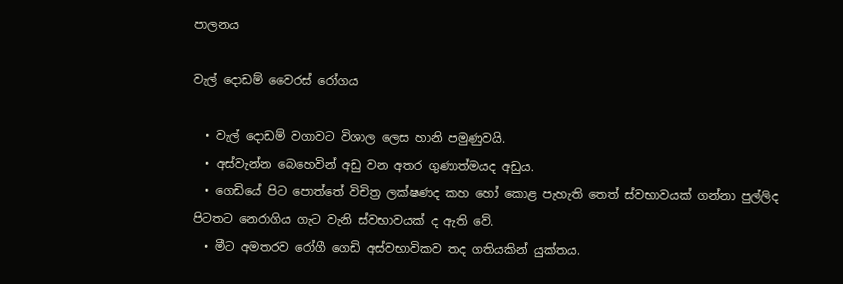පාලනය

වැල් දොඩම් වෛරස් රෝගය

  • වැල් දොඩම් වගාවට විශාල ලෙස හානි පමුණුවයි.
  • අස්වැන්න බෙහෙවින් අඩු වන අතර ගුණාත්මයද අඩුය.
  • ගෙඩියේ පිට පොත්තේ විචිත්‍ර ලක්ෂණද කහ හෝ කොළ පැහැති තෙත් ස්වභාවයක් ගන්නා පුල්ලිද පිටතට නෙරාගිය ගැට වැනි ස්වභාවයක් ද ඇති වේ.
  • මීට අමතරව රෝගී ගෙඩි අස්වභාවිකව තද ගතියකින් යුක්තය.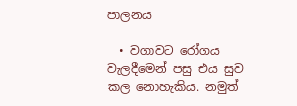පාලනය

  • වගාවට රෝගය වැලදීමෙන් පසු එය සුව කල නොහැකිය. නමුත්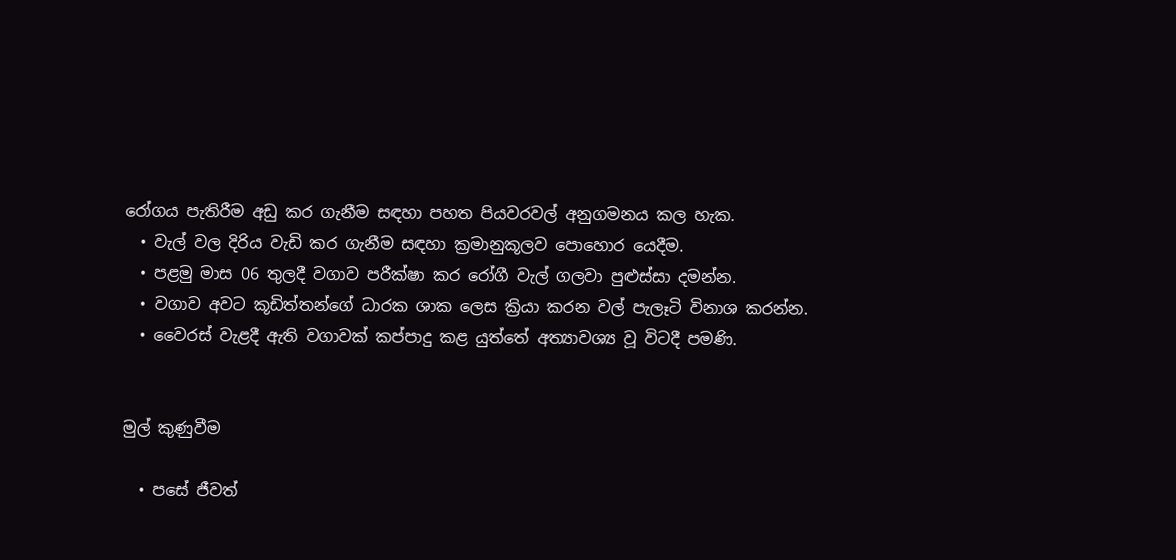රෝගය පැතිරීම අඩු කර ගැනීම සඳහා පහත පියවරවල් අනුගමනය කල හැක.
  • වැල් වල දිරිය වැඩි කර ගැනීම සඳහා ක්‍රමානුකූලව පොහොර යෙදීම.
  • පළමු මාස 06 තුලදී වගාව පරීක්ෂා කර රෝගී වැල් ගලවා පුළුස්සා දමන්න.
  • වගාව අවට කූඩිත්තන්ගේ ධාරක ශාක ලෙස ක්‍රියා කරන වල් පැලෑටි විනාශ කරන්න.
  • වෛරස් වැළදී ඇති වගාවක් කප්පාදු කළ යුත්තේ අත්‍යාවශ්‍ය වූ විටදී පමණි.


මුල් කුණුවීම

  • පසේ ජීවත්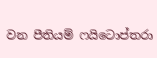වන පීතියම් ෆයිටොප්තරා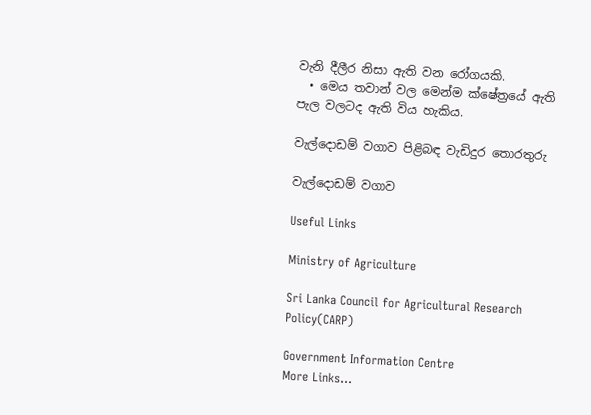වැනි දීලීර නිසා ඇති වන රෝගයකි.
  • මෙය තවාන් වල මෙන්ම ක්ෂේත්‍රයේ ඇති පැල වලටද ඇති විය හැකිය.

වැල්දොඩම් වගාව පිළිබඳ වැඩිදුර තොරතුරු

වැල්දොඩම් වගාව

Useful Links

Ministry of Agriculture

Sri Lanka Council for Agricultural Research Policy(CARP)

Government Information Centre                       More Links…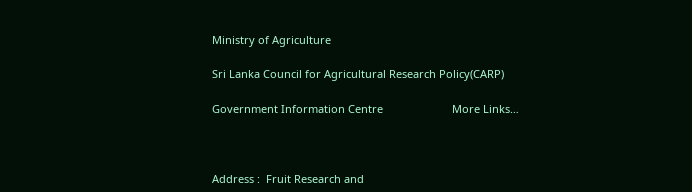Ministry of Agriculture

Sri Lanka Council for Agricultural Research Policy(CARP)

Government Information Centre                       More Links…



Address :  Fruit Research and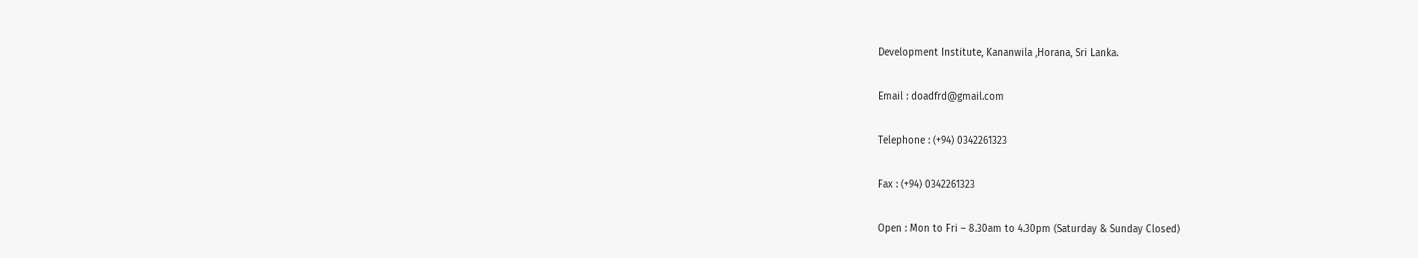Development Institute, Kananwila ,Horana, Sri Lanka.

Email : doadfrd@gmail.com

Telephone : (+94) 0342261323

Fax : (+94) 0342261323

Open : Mon to Fri – 8.30am to 4.30pm (Saturday & Sunday Closed)